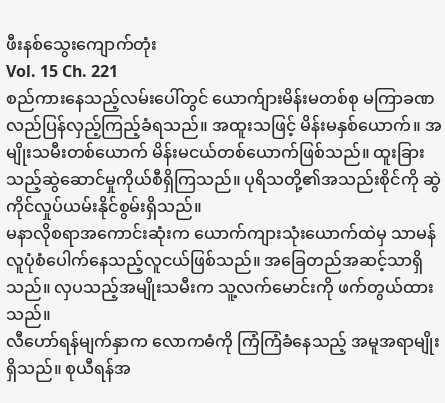ဖီးနစ်သွေးကျောက်တုံး
Vol. 15 Ch. 221
စည်ကားနေသည့်လမ်းပေါ်တွင် ယောက်ျားမိန်းမတစ်စု မကြာခဏလည်ပြန်လှည့်ကြည့်ခံရသည်။ အထူးသဖြင့် မိန်းမနှစ်ယောက်။ အမျိုးသမီးတစ်ယောက် မိန်းမငယ်တစ်ယောက်ဖြစ်သည်။ ထူးခြားသည့်ဆွဲဆောင်မှုကိုယ်စီရှိကြသည်။ ပုရိသတို့၏အသည်းစိုင်ကို ဆွဲကိုင်လှုပ်ယမ်းနိုင်စွမ်းရှိသည်။
မနာလိုစရာအကောင်းဆုံးက ယောက်ကျားသုံးယောက်ထဲမှ သာမန်လူပုံစံပေါက်နေသည့်လူငယ်ဖြစ်သည်။ အခြေတည်အဆင့်သာရှိသည်။ လှပသည့်အမျိုးသမီးက သူ့လက်မောင်းကို ဖက်တွယ်ထားသည်။
လီဟော်ရန်မျက်နှာက လောကဓံကို ကြံကြံခံနေသည့် အမူအရာမျိုးရှိသည်။ စုယီရန်အ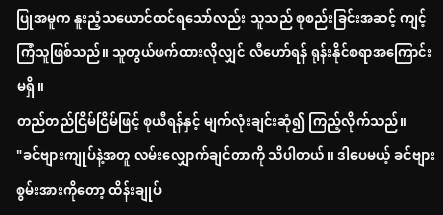ပြုအမူက နူးညံ့သယောင်ထင်ရသော်လည်း သူသည် စုစည်းခြင်းအဆင့် ကျင့်ကြံသူဖြစ်သည်။ သူတွယ်ဖက်ထားလိုလျှင် လီဟော်ရန် ရုန်းနိုင်စရာအကြောင်းမရှိ။
တည်တည်ငြိမ်ငြိမ်ဖြင့် စုယီရန်နှင့် မျက်လုံးချင်းဆုံ၍ ကြည့်လိုက်သည်။
"ခင်ဗျားကျုပ်နဲ့အတူ လမ်းလျှောက်ချင်တာကို သိပါတယ်။ ဒါပေမယ့် ခင်ဗျားစွမ်းအားကိုတော့ ထိန်းချုပ်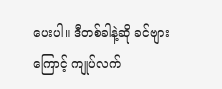ပေးပါ။ ဒီတစ်ခါနဲ့ဆို ခင်ဗျားကြောင့် ကျုပ်လက်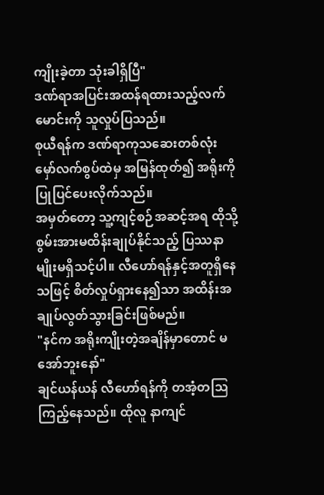ကျိုးခဲ့တာ သုံးခါရှိပြီ"
ဒဏ်ရာအပြင်းအထန်ရထားသည့်လက်မောင်းကို သူလှုပ်ပြသည်။
စုယီရန်က ဒဏ်ရာကုသဆေးတစ်လုံး မှော်လက်စွပ်ထဲမှ အမြန်ထုတ်၍ အရိုးကိုပြုပြင်ပေးလိုက်သည်။
အမှတ်တော့ သူ့ကျင့်စဉ်အဆင့်အရ ထိုသို့စွမ်းအားမထိန်းချုပ်နိုင်သည့် ပြဿနာမျိုးမရှိသင့်ပါ။ လီဟော်ရန်နှင့်အတူရှိနေသဖြင့် စိတ်လှုပ်ရှားနေ၍သာ အထိန်းအချုပ်လွတ်သွားခြင်းဖြစ်မည်။
"နင်က အရိုးကျိုးတဲ့အချိန်မှာတောင် မအော်ဘူးနော်"
ချင်ယန်ယန် လီဟော်ရန်ကို တအံ့တဩကြည့်နေသည်။ ထိုလူ နာကျင်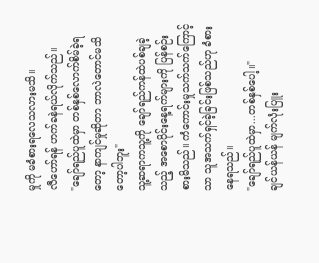မှုကို မခံစားရလေသလားမသိ။
လီဟော်ရန် ဟက်ခနဲရယ်လိုက်သည်။
"ချော်ရည်ပူထဲမှာ တစ်နှစ်လောက်စိမ်ခဲ့ရတော့ နာကျင်မှုဆိုတာ ဘာလဲတောင်မသိတော့ပါဘူး"
သူ့ဆရာကသူ့ကို ချော်ရည်ကန်ထဲပစ်ချခဲ့သည့် အစောပိုင်းနေ့ရက်များကို ပြန်စဉ်းစားမိသည်။ ကံကောင်းမှုသက်သက်ကြောင့်သာ သူအသက်ရှင်ခဲ့ခြင်းဖြစ်သည်ဟု ခံစားနေရသည်။
"ချော်ရည်ပူထဲမှာ...တစ်နှစ်ပေါ့။"
ချင်ယန်ယန် မျက်လုံးပြူး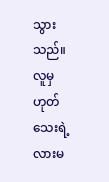သွားသည်။ လူမှဟုတ်သေးရဲ့လားမ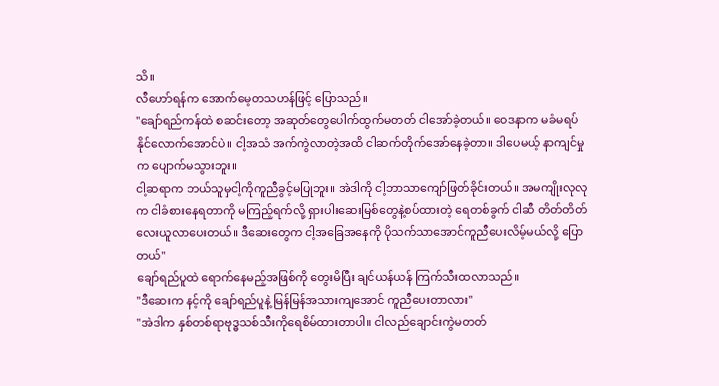သိ။
လီဟော်ရန်က အောက်မေ့တသဟန်ဖြင့် ပြောသည်။
"ချော်ရည်ကန်ထဲ စဆင်းတော့ အဆုတ်တွေပေါက်ထွက်မတတ် ငါအော်ခဲ့တယ်။ ဝေဒနာက မခံမရပ်နိုင်လောက်အောင်ပဲ။ ငါ့အသံ အက်ကွဲလာတဲ့အထိ ငါဆက်တိုက်အော်နေခဲ့တာ။ ဒါပေမယ့် နာကျင်မှုက ပျောက်မသွားဘူး။
ငါ့ဆရာက ဘယ်သူမှငါ့ကိုကူညီခွင့်မပြုဘူး။ အဲဒါကို ငါ့ဘာသာကျော်ဖြတ်ခိုင်းတယ်။ အမကျိုးလုလုက ငါခံစားနေရတာကို မကြည့်ရက်လို့ ရှားပါးဆေးမြစ်တွေနဲ့စပ်ထားတဲ့ ရေတစ်ခွက် ငါဆီ တိတ်တိတ်လေးယူလာပေးတယ်။ ဒီဆေးတွေက ငါ့အခြေအနေကို ပိုသက်သာအောင်ကူညီပေးလိမ့်မယ်လို့ ပြောတယ်"
ချော်ရည်ပူထဲ ရောက်နေမည့်အဖြစ်ကို တွေးမိပြီး ချင်ယန်ယန် ကြက်သီးထလာသည်။
"ဒီဆေးက နင့်ကို ချော်ရည်ပူနဲ့ မြန်မြန်အသားကျအောင် ကူညီပေးတာလား"
"အဲဒါက နှစ်တစ်ရာဗုဒ္ဓသစ်သီးကိုရေစိမ်ထားတာပါ။ ငါလည်ချောင်းကွဲမတတ်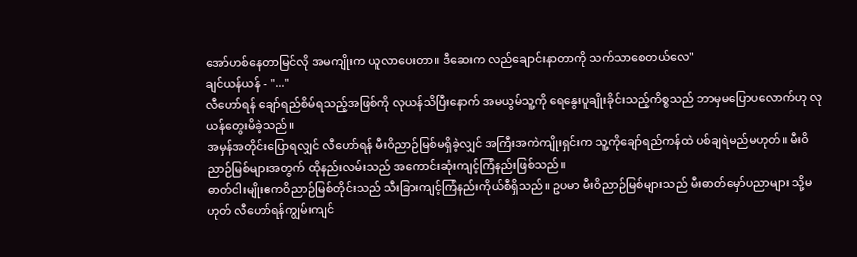အော်ဟစ်နေတာမြင်လို အမကျိုးက ယူလာပေးတာ။ ဒီဆေးက လည်ချောင်းနာတာကို သက်သာစေတယ်လေ"
ချင်ယန်ယန် - "..."
လီဟော်ရန် ချော်ရည်စိမ်ရသည့်အဖြစ်ကို လုယန်သိပြီးနောက် အမယွမ်သူ့ကို ရေနွေးပူချိုးခိုင်းသည့်ကိစ္စသည် ဘာမှမပြောပလောက်ဟု လုယန်တွေးမိခဲ့သည်။
အမှန်အတိုင်းပြောရလျှင် လီဟော်ရန် မီးဝိညာဉ်မြစ်မရှိခဲ့လျှင် အကြီးအကဲကျိုးရှင်းက သူ့ကိုချော်ရည်ကန်ထဲ ပစ်ချရဲမည်မဟုတ်။ မီးဝိညာဉ်မြစ်များအတွက် ထိုနည်းလမ်းသည် အကောင်းဆုံးကျင့်ကြံနည်းဖြစ်သည်။
ဓာတ်ငါးမျိုးဧကဝိညာဉ်မြစ်တိုင်းသည် သီးခြားကျင့်ကြံနည်းကိုယ်စီရှိသည်။ ဥပမာ မီးဝိညာဉ်မြစ်များသည် မီးဓာတ်မှော်ပညာများ သို့မဟုတ် လီဟော်ရန်ကျွမ်းကျင်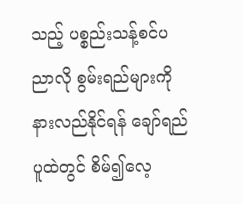သည့် ပစ္စည်းသန့်စင်ပညာလို စွမ်းရည်များကို နားလည်နိုင်ရန် ချော်ရည်ပူထဲတွင် စိမ်၍လေ့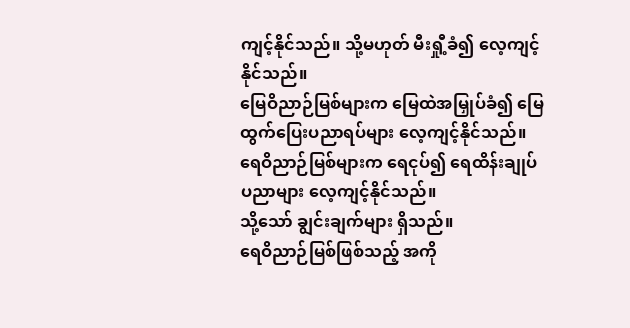ကျင့်နိုင်သည်။ သို့မဟုတ် မီးရှီု့ခံ၍ လေ့ကျင့်နိုင်သည်။
မြေဝိညာဉ်မြစ်များက မြေထဲအမြှုပ်ခံ၍ မြေထွက်ပြေးပညာရပ်များ လေ့ကျင့်နိုင်သည်။
ရေဝိညာဉ်မြစ်များက ရေငုပ်၍ ရေထိန်းချုပ်ပညာများ လေ့ကျင့်နိုင်သည်။
သို့သော် ချွင်းချက်များ ရှိသည်။
ရေဝိညာဉ်မြစ်ဖြစ်သည့် အကို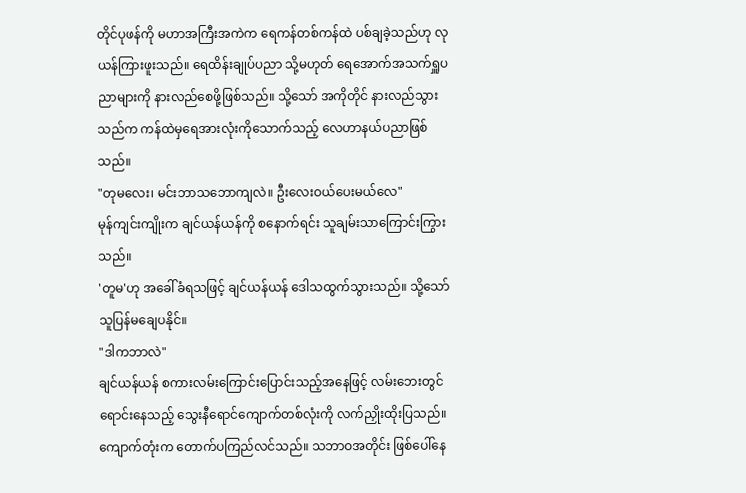တိုင်ပုဖန်ကို မဟာအကြီးအကဲက ရေကန်တစ်ကန်ထဲ ပစ်ချခဲ့သည်ဟု လုယန်ကြားဖူးသည်။ ရေထိန်းချုပ်ပညာ သို့မဟုတ် ရေအောက်အသက်ရှူပညာများကို နားလည်စေဖို့ဖြစ်သည်။ သို့သော် အကိုတိုင် နားလည်သွားသည်က ကန်ထဲမှရေအားလုံးကိုသောက်သည့် လေဟာနယ်ပညာဖြစ်သည်။
"တုမလေး၊ မင်းဘာသဘောကျလဲ။ ဦးလေးဝယ်ပေးမယ်လေ"
မုန်ကျင်းကျိုးက ချင်ယန်ယန်ကို စနောက်ရင်း သူချမ်းသာကြောင်းကြွားသည်။
'တူမ'ဟု အခေါ်ခံရသဖြင့် ချင်ယန်ယန် ဒေါသထွက်သွားသည်။ သို့သော် သူပြန်မချေပနိုင်။
"ဒါကဘာလဲ"
ချင်ယန်ယန် စကားလမ်းကြောင်းပြောင်းသည့်အနေဖြင့် လမ်းဘေးတွင်ရောင်းနေသည့် သွေးနီရောင်ကျောက်တစ်လုံးကို လက်ညှိုးထိုးပြသည်။
ကျောက်တုံးက တောက်ပကြည်လင်သည်။ သဘာဝအတိုင်း ဖြစ်ပေါ်နေ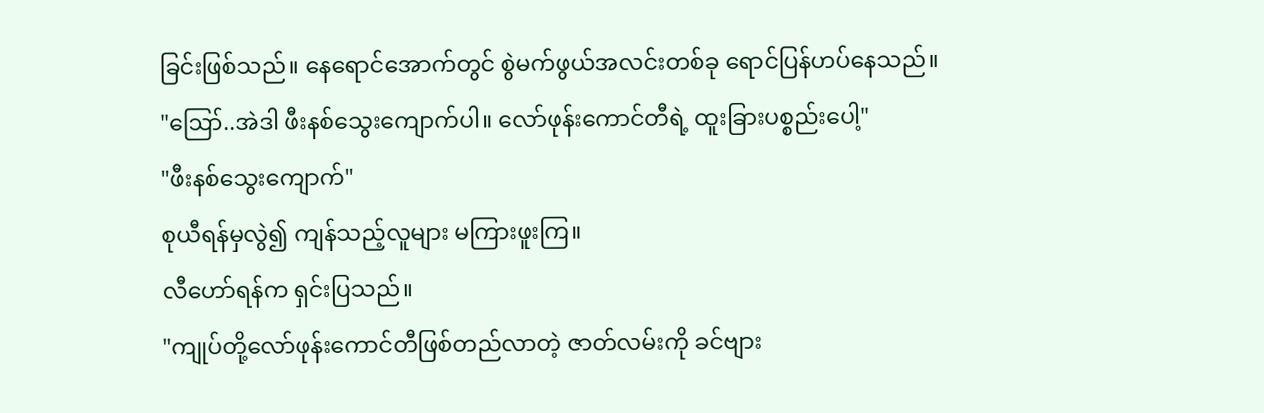ခြင်းဖြစ်သည်။ နေရောင်အောက်တွင် စွဲမက်ဖွယ်အလင်းတစ်ခု ရောင်ပြန်ဟပ်နေသည်။
"ဪ..အဲဒါ ဖီးနစ်သွေးကျောက်ပါ။ လော်ဖုန်းကောင်တီရဲ့ ထူးခြားပစ္စည်းပေါ့"
"ဖီးနစ်သွေးကျောက်"
စုယီရန်မှလွဲ၍ ကျန်သည့်လူများ မကြားဖူးကြ။
လီဟော်ရန်က ရှင်းပြသည်။
"ကျုပ်တို့လော်ဖုန်းကောင်တီဖြစ်တည်လာတဲ့ ဇာတ်လမ်းကို ခင်ဗျား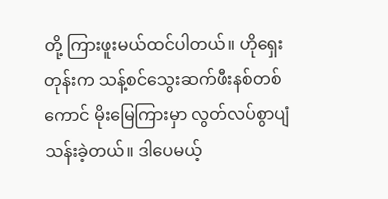တို့ ကြားဖူးမယ်ထင်ပါတယ်။ ဟိုရှေးတုန်းက သန့်စင်သွေးဆက်ဖီးနစ်တစ်ကောင် မိုးမြေကြားမှာ လွတ်လပ်စွာပျံသန်းခဲ့တယ်။ ဒါပေမယ့်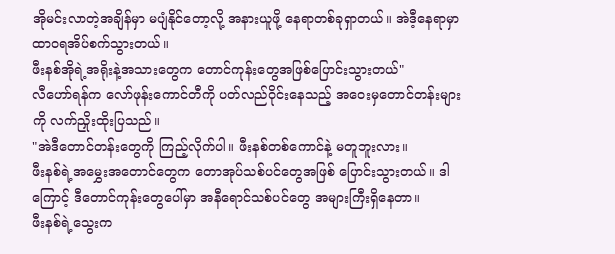အိုမင်းလာတဲ့အချိန်မှာ မပျံနိုင်တော့လို့ အနားယူဖို့ နေရာတစ်ခုရှာတယ်။ အဲဒီ့နေရာမှာ ထာဝရအိပ်စက်သွားတယ်။
ဖီးနစ်အိုရဲ့အရိုးနဲ့အသားတွေက တောင်ကုန်းတွေအဖြစ်ပြောင်းသွားတယ်"
လီဟော်ရန်က လော်ဖုန်းကောင်တီကို ပတ်လည်ဝိုင်းနေသည့် အဝေးမှတောင်တန်းများကို လက်ညှိုးထိုးပြသည်။
"အဲဒီတောင်တန်းတွေကို ကြည့်လိုက်ပါ။ ဖီးနစ်တစ်ကောင်နဲ့ မတူဘူးလား။
ဖီးနစ်ရဲ့အမွှေးအတောင်တွေက တောအုပ်သစ်ပင်တွေအဖြစ် ပြောင်းသွားတယ်။ ဒါကြောင့် ဒီတောင်ကုန်းတွေပေါ်မှာ အနီရောင်သစ်ပင်တွေ အများကြီးရှိနေတာ။
ဖီးနစ်ရဲ့သွေးက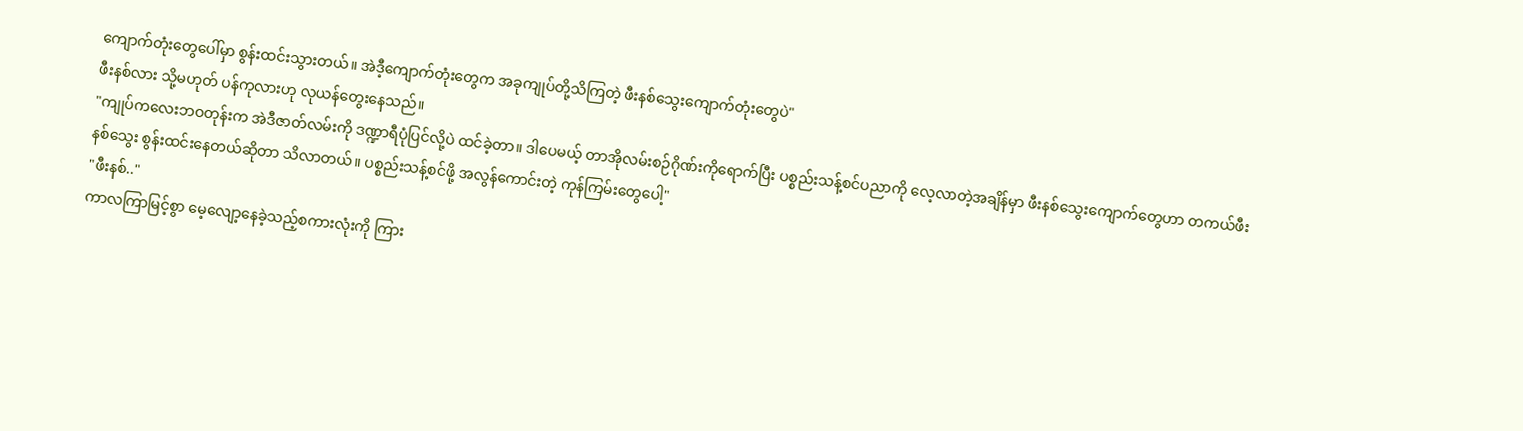ကျောက်တုံးတွေပေါ်မှာ စွန်းထင်းသွားတယ်။ အဲဒီ့ကျောက်တုံးတွေက အခုကျုပ်တို့သိကြတဲ့ ဖီးနစ်သွေးကျောက်တုံးတွေပဲ"
ဖီးနစ်လား သို့မဟုတ် ပန်ကုလားဟု လုယန်တွေးနေသည်။
"ကျုပ်ကလေးဘဝတုန်းက အဲဒီဇာတ်လမ်းကို ဒဏ္ဍာရီပုံပြင်လို့ပဲ ထင်ခဲ့တာ။ ဒါပေမယ့် တာအိုလမ်းစဉ်ဂိုဏ်းကိုရောက်ပြီး ပစ္စည်းသန့်စင်ပညာကို လေ့လာတဲ့အချိန်မှာ ဖီးနစ်သွေးကျောက်တွေဟာ တကယ်ဖီးနစ်သွေး စွန်းထင်းနေတယ်ဆိုတာ သိလာတယ်။ ပစ္စည်းသန့်စင်ဖို့ အလွန်ကောင်းတဲ့ ကုန်ကြမ်းတွေပေါ့"
"ဖီးနစ်.."
ကာလကြာမြင့်စွာ မေ့လျော့နေခဲ့သည့်စကားလုံးကို ကြား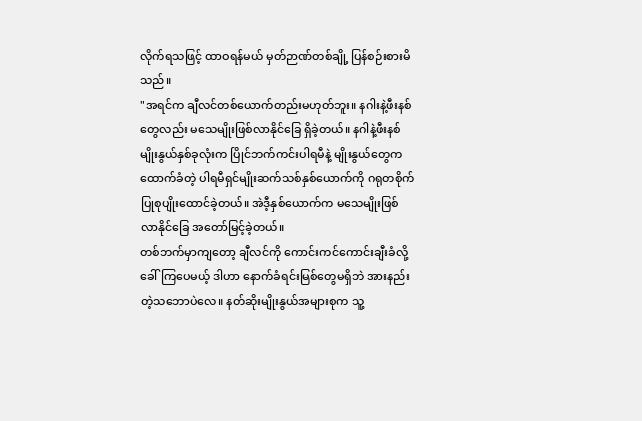လိုက်ရသဖြင့် ထာဝရန်မယ် မှတ်ဉာဏ်တစ်ချို့ ပြန်စဉ်းစားမိသည်။
"အရင်က ချီလင်တစ်ယောက်တည်းမဟုတ်ဘူး။ နဂါးနဲ့ဖီးနစ်တွေလည်း မသေမျိုးဖြစ်လာနိုင်ခြေ ရှိခဲ့တယ်။ နဂါနဲ့ဖီးနစ် မျိုးနွယ်နှစ်ခုလုံးက ပြိုင်ဘက်ကင်းပါရမီနဲ့ မျိုးနွယ်တွေကထောက်ခံတဲ့ ပါရမီရှင်မျိုးဆက်သစ်နှစ်ယောက်ကို ဂရုတစိုက်ပြုစုပျိုးထောင်ခဲ့တယ်။ အဲဒီ့နှစ်ယောက်က မသေမျိုးဖြစ်လာနိုင်ခြေ အတော်မြင့်ခဲ့တယ်။
တစ်ဘက်မှာကျတော့ ချီလင်ကို ကောင်းကင်ကောင်းချီးခံလို့ ခေါ်ကြပေမယ့် ဒါဟာ နောက်ခံရင်းမြစ်တွေမရှိဘဲ အားနည်းတဲ့သဘောပဲလေ။ နတ်ဆိုးမျိုးနွယ်အများစုက သူ့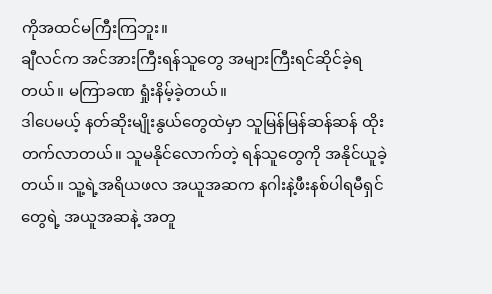ကိုအထင်မကြီးကြဘူး။
ချီလင်က အင်အားကြီးရန်သူတွေ အများကြီးရင်ဆိုင်ခဲ့ရတယ်။ မကြာခဏ ရှုံးနိမ့်ခဲ့တယ်။
ဒါပေမယ့် နတ်ဆိုးမျိုးနွယ်တွေထဲမှာ သူမြန်မြန်ဆန်ဆန် ထိုးတက်လာတယ်။ သူမနိုင်လောက်တဲ့ ရန်သူတွေကို အနိုင်ယူခဲ့တယ်။ သူ့ရဲ့အရိယဖလ အယူအဆက နဂါးနဲ့ဖီးနစ်ပါရမီရှင်တွေရဲ့ အယူအဆနဲ့ အတူ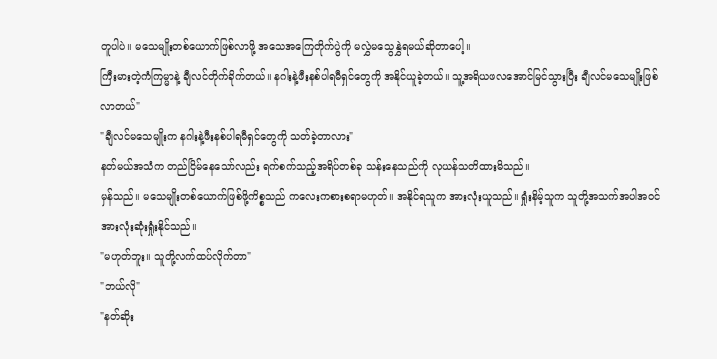တူပါပဲ။ မသေမျိုးတစ်ယောက်ဖြစ်လာဖို့ အသေအကြေတိုက်ပွဲကို မလွှဲမသွေနွှဲရမယ်ဆိုတာပေါ့။
ကြီးမားတဲ့ကံကြမ္မာနဲ့ ချီလင်တိုက်ခိုက်တယ်။ နဂါးနဲ့ဖီးနစ်ပါရမီရှင်တွေကို အနိုင်ယူခဲ့တယ်။ သူ့အရိယဖလအောင်မြင်သွားပြီး ချီလင်မသေမျိုးဖြစ်လာတယ်"
"ချီလင်မသေမျိုးက နဂါးနဲ့ဖီးနစ်ပါရမီရှင်တွေကို သတ်ခဲ့တာလား"
နတ်မယ်အသံက တည်ငြိမ်နေသော်လည်း ရက်စက်သည့်အရိပ်တစ်ခု သန်းနေသည်ကို လုယန်သတိထားမိသည်။
မှန်သည်။ မသေမျိုးတစ်ယောက်ဖြစ်ဖို့ကိစ္စသည် ကလေးကစားစရာမဟုတ်။ အနိုင်ရသူက အားလုံးယူသည်။ ရှုံးနိမ့်သူက သူတို့အသက်အပါအဝင် အားလုံးဆုံးရှုံးနိုင်သည်။
"မဟုတ်ဘူး။ သူတို့လက်ထပ်လိုက်တာ"
"ဘယ်လို"
"နတ်ဆိုး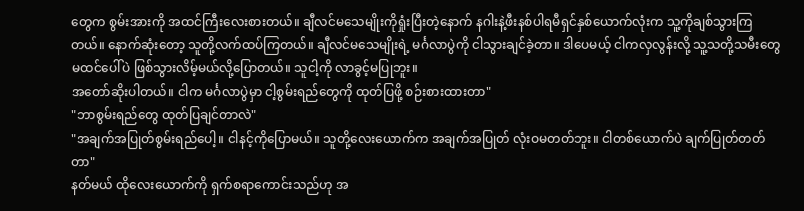တွေက စွမ်းအားကို အထင်ကြီးလေးစားတယ်။ ချီလင်မသေမျိုးကိုရှုံးပြီးတဲ့နောက် နဂါးနဲ့ဖီးနစ်ပါရမီရှင်နှစ်ယောက်လုံးက သူ့ကိုချစ်သွားကြတယ်။ နောက်ဆုံးတော့ သူတို့လက်ထပ်ကြတယ်။ ချီလင်မသေမျိုးရဲ့ မင်္ဂလာပွဲကို ငါသွားချင်ခဲ့တာ။ ဒါပေမယ့် ငါကလှလွန်းလို့ သူ့သတို့သမီးတွေ မထင်ပေါ်ပဲ ဖြစ်သွားလိမ့်မယ်လို့ပြောတယ်။ သူငါ့ကို လာခွင့်မပြုဘူး။
အတော်ဆိုးပါတယ်။ ငါက မင်္ဂလာပွဲမှာ ငါ့စွမ်းရည်တွေကို ထုတ်ပြဖို့ စဉ်းစားထားတာ"
"ဘာစွမ်းရည်တွေ ထုတ်ပြချင်တာလဲ"
"အချက်အပြုတ်စွမ်းရည်ပေါ့။ ငါနင့်ကိုပြောမယ်။ သူတို့လေးယောက်က အချက်အပြုတ် လုံးဝမတတ်ဘူး။ ငါတစ်ယောက်ပဲ ချက်ပြုတ်တတ်တာ"
နတ်မယ် ထိုလေးယောက်ကို ရှက်စရာကောင်းသည်ဟု အ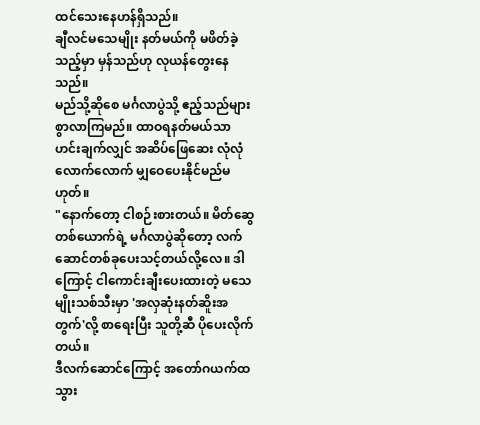ထင်သေးနေဟန်ရှိသည်။
ချီလင်မသေမျိုး နတ်မယ်ကို မဖိတ်ခဲ့သည့်မှာ မှန်သည်ဟု လုယန်တွေးနေသည်။
မည်သို့ဆိုစေ မင်္ဂလာပွဲသို့ ဧည့်သည်များစွာလာကြမည်။ ထာဝရနတ်မယ်သာ ဟင်းချက်လျှင် အဆိပ်ဖြေဆေး လုံလုံလောက်လောက် မျှဝေပေးနိုင်မည်မဟုတ်။
"နောက်တော့ ငါစဉ်းစားတယ်။ မိတ်ဆွေတစ်ယောက်ရဲ့ မင်္ဂလာပွဲဆိုတော့ လက်ဆောင်တစ်ခုပေးသင့်တယ်လို့လေ။ ဒါကြောင့် ငါကောင်းချီးပေးထားတဲ့ မသေမျိုးသစ်သီးမှာ 'အလှဆုံးနတ်ဆိူးအတွက်'လို့ စာရေးပြီး သူတို့ဆီ ပိုပေးလိုက်တယ်။
ဒီလက်ဆောင်ကြောင့် အတော်ဂယက်ထသွား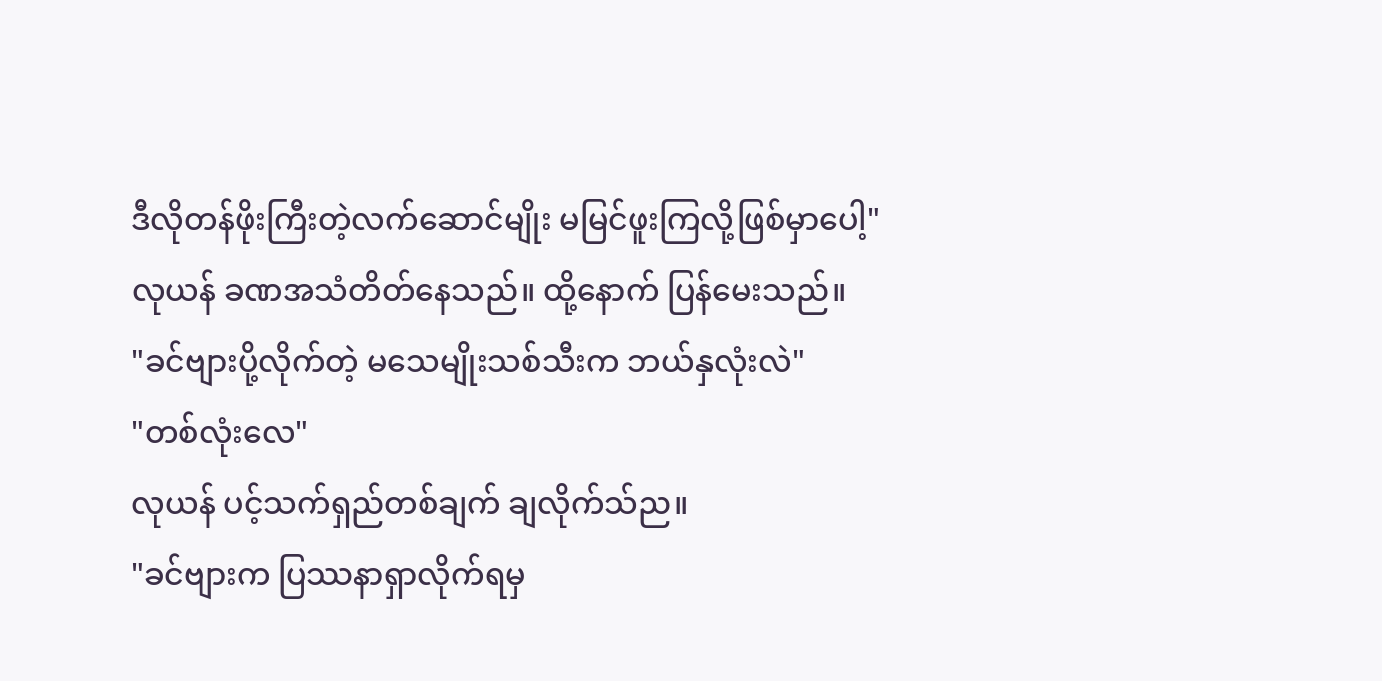ဒီလိုတန်ဖိုးကြီးတဲ့လက်ဆောင်မျိုး မမြင်ဖူးကြလို့ဖြစ်မှာပေါ့"
လုယန် ခဏအသံတိတ်နေသည်။ ထို့နောက် ပြန်မေးသည်။
"ခင်ဗျားပို့လိုက်တဲ့ မသေမျိုးသစ်သီးက ဘယ်နှလုံးလဲ"
"တစ်လုံးလေ"
လုယန် ပင့်သက်ရှည်တစ်ချက် ချလိုက်သ်ည။
"ခင်ဗျားက ပြဿနာရှာလိုက်ရမှ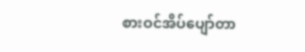စားဝင်အိပ်ပျော်တာ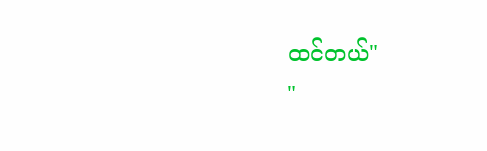ထင်တယ်"
"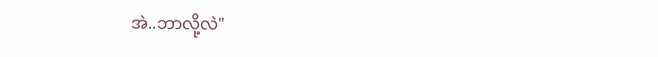အဲ..ဘာလို့လဲ"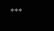***